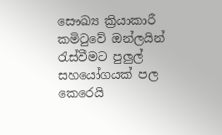සෞඛ්‍ය ක්‍රියාකාරී කමිටුවේ ඔන්ලයින් රැස්වීමට පුලුල් සහයෝගයක් පල කෙරෙයි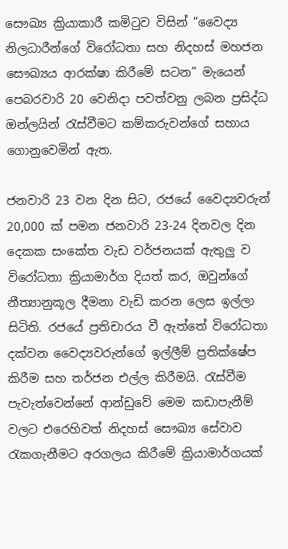සෞඛ්‍ය ක්‍රියාකාරී කමිටුව විසින් “වෛද්‍ය නිලධාරීන්ගේ විරෝධතා සහ නිදහස් මහජන සෞඛ්‍යය ආරක්ෂා කිරීමේ සටන” මැයෙන් පෙබරවාරි 20 වෙනිදා පවත්වනු ලබන ප්‍රසිද්ධ ඔන්ලයින් රැස්වීමට කම්කරුවන්ගේ සහාය ගොනුවෙමින් ඇත.

ජනවාරි 23 වන දින සිට, රජයේ වෛද්‍යවරුන් 20,000 ක් පමන ජනවාරි 23-24 දිනවල දින දෙකක සංකේත වැඩ වර්ජනයක් ඇතුලු ව විරෝධතා ක්‍රියාමාර්ග දියත් කර, ඔවුන්ගේ නීත්‍යානුකූල දීමනා වැඩි කරන ලෙස ඉල්ලා සිටිති. රජයේ ප්‍රතිචාරය වී ඇත්තේ විරෝධතා දක්වන වෛද්‍යවරුන්ගේ ඉල්ලීම් ප්‍රතික්ෂේප කිරීම සහ තර්ජන එල්ල කිරීමයි. රැස්වීම පැවැත්වෙන්නේ ආන්ඩුවේ මෙම කඩාපැනීම් වලට එරෙහිවත් නිදහස් සෞඛ්‍ය සේවාව රැකගැනීමට අරගලය කිරීමේ ක්‍රියාමාර්ගයක්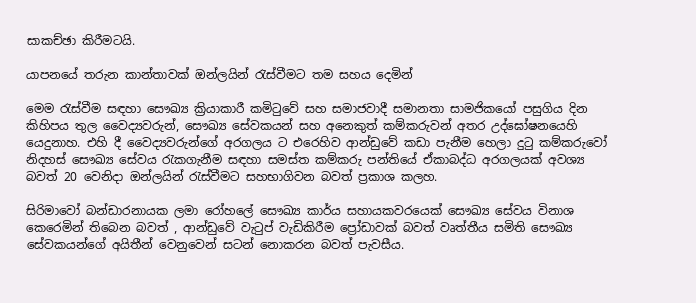සාකච්ඡා කිරීමටයි.

යාපනයේ තරුන කාන්තාවක් ඔන්ලයින් රැස්වීමට තම සහය දෙමින්

මෙම රැස්වීම සඳහා සෞඛ්‍ය ක්‍රියාකාරී කමිටුවේ සහ සමාජවාදී සමානතා සාමජිකයෝ පසුගිය දින කිහිපය තුල වෛද්‍යවරුන්, සෞඛ්‍ය සේවකයන් සහ අනෙකුත් කම්කරුවන් අතර උද්ඝෝෂනයෙහි යෙදුනාහ. එහි දී වෛද්‍යවරුන්ගේ අරගලය ට එරෙහිව ආන්ඩුවේ කඩා පැනීම හෙලා දුටු කම්කරුවෝ නිදහස් සෞඛ්‍ය සේවය රැකගැනීම සඳහා සමස්ත කම්කරු පන්තියේ ඒකාබද්ධ අරගලයක් අවශ්‍ය බවත් 20 වෙනිදා ඔන්ලයින් රැස්වීමට සහභාගිවන බවත් ප්‍රකාශ කලහ.

සිරිමාවෝ බන්ඩාරනායක ලමා රෝහලේ සෞඛ්‍ය කාර්ය සහායකවරයෙක් සෞඛ්‍ය සේවය විනාශ කෙරෙමින් තිබෙන බවත් , ආන්ඩුවේ වැටුප් වැඩිකිරීම ප්‍රෝඩාවක් බවත් වෘත්තීය සමිති සෞඛ්‍ය සේවකයන්ගේ අයිතීන් වෙනුවෙන් සටන් නොකරන බවත් පැවසීය.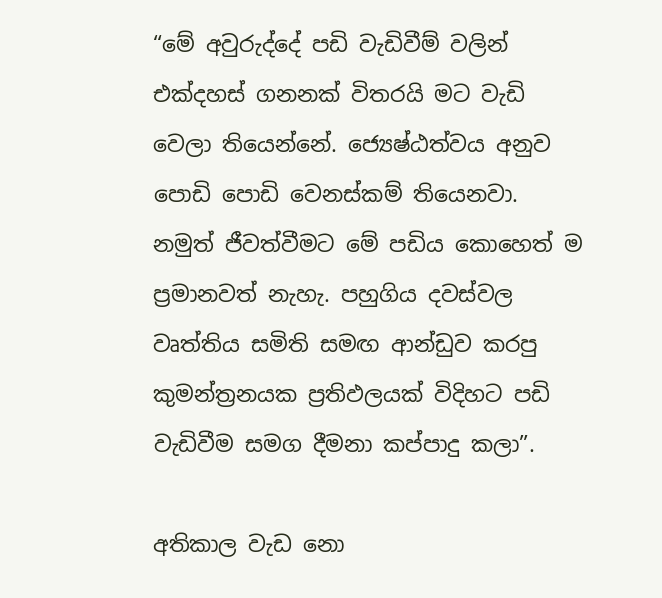“මේ අවුරුද්දේ පඩි වැඩිවීම් වලින් එක්දහස් ගනනක් විතරයි මට වැඩි වෙලා තියෙන්නේ. ජ්‍යෙෂ්ඨත්වය අනුව පොඩි පොඩි වෙනස්කම් තියෙනවා. නමුත් ජීවත්වීමට මේ පඩිය කොහෙත් ම ප්‍රමානවත් නැහැ. පහුගිය දවස්වල වෘත්තිය සමිති සමඟ ආන්ඩුව කරපු කුමන්ත්‍රනයක ප්‍රතිඵලයක් විදිහට පඩි වැඩිවීම සමග දීමනා කප්පාදු කලා”.

අතිකාල වැඩ නො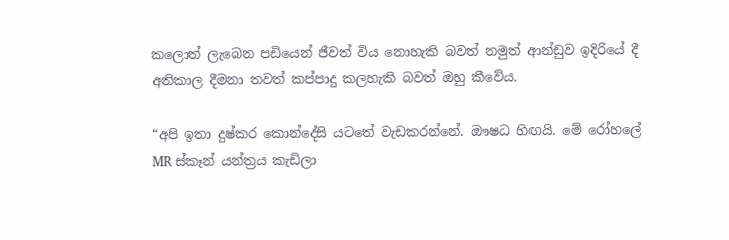කලොත් ලැබෙන පඩියෙන් ජීවත් විය නොහැකි බවත් නමුත් ආන්ඩුව ඉදිරියේ දී අතිකාල දීමනා තවත් කප්පාදු කලහැකි බවත් ඔහු කීවේය.

“අපි ඉතා දුෂ්කර කොන්දේසි යටතේ වැඩකරන්නේ. ඖෂධ හිඟයි. මේ රෝහලේ MR ස්කෑන් යන්ත්‍රය කැඩිලා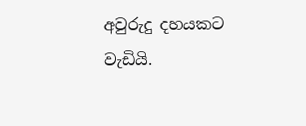අවුරුදු දහයකට වැඩියි.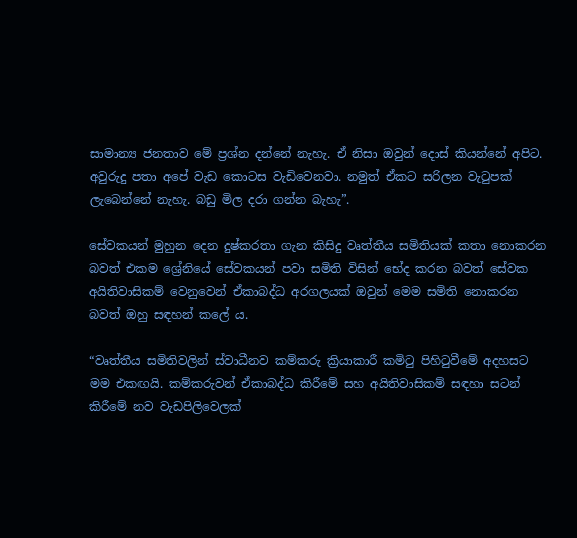සාමාන්‍ය ජනතාව මේ ප්‍රශ්න දන්නේ නැහැ. ඒ නිසා ඔවුන් දොස් කියන්නේ අපිට. අවුරුදු පතා අපේ වැඩ කොටස වැඩිවෙනවා. නමුත් ඒකට සරිලන වැටුපක් ලැබෙන්නේ නැහැ. බඩු මිල දරා ගන්න බැහැ”.

සේවකයන් මුහුන දෙන දුෂ්කරතා ගැන කිසිදු වෘත්තීය සමිතියක් කතා නොකරන බවත් එකම ශ්‍රේනියේ සේවකයන් පවා සමිති විසින් භේද කරන බවත් සේවක අයිතිවාසිකම් වෙනුවෙන් ඒකාබද්ධ අරගලයක් ඔවුන් මෙම සමිති නොකරන බවත් ඔහු සඳහන් කලේ ය.

“වෘත්තීය සමිතිවලින් ස්වාධීනව කම්කරු ක්‍රියාකාරී කමිටු පිහිටුවීමේ අදහසට මම එකඟයි. කම්කරුවන් ඒකාබද්ධ කිරීමේ සහ අයිතිවාසිකම් සඳහා සටන් කිරීමේ නව වැඩපිලිවෙලක්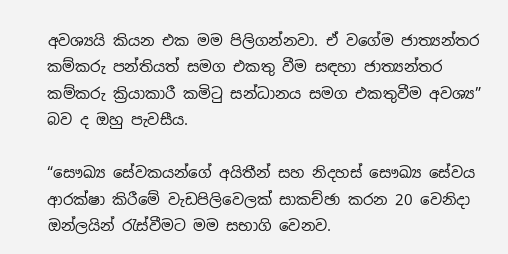අවශ්‍යයි කියන එක මම පිලිගන්නවා. ඒ වගේම ජාත්‍යන්තර කම්කරු පන්තියත් සමග එකතු වීම සඳහා ජාත්‍යන්තර කම්කරු ක්‍රියාකාරී කමිටු සන්ධානය සමග එකතුවීම අවශ්‍ය” බව ද ඔහු පැවසීය.

“සෞඛ්‍ය සේවකයන්ගේ අයිතීන් සහ නිදහස් සෞඛ්‍ය සේවය ආරක්ෂා කිරීමේ වැඩපිලිවෙලක් සාකච්ඡා කරන 20 වෙනිදා ඔන්ලයින් රැස්වීමට මම සභාගි වෙනව.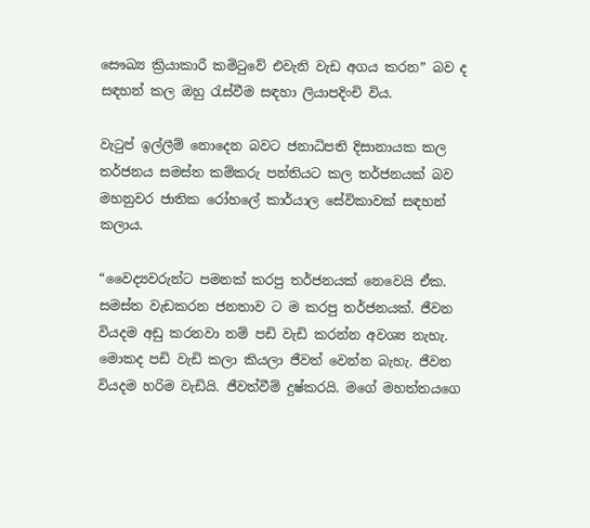සෞඛ්‍ය ක්‍රියාකාරී කමිටුවේ එවැනි වැඩ අගය කරන” බව ද සඳහන් කල ඔහු රැස්වීම සඳහා ලියාපදිංචි විය.

වැටුප් ඉල්ලීම් නොදෙන බවට ජනාධිපති දිසානායක කල තර්ජනය සමස්ත කම්කරු පන්තියට කල තර්ජනයක් බව මහනුවර ජාතික රෝහලේ කාර්යාල සේවිකාවක් සඳහන් කලාය.

“වෛද්‍යවරුන්ට පමනක් කරපු තර්ජනයක් නෙවෙයි ඒක. සමස්ත වැඩකරන ජනතාව ට ම කරපු තර්ජනයක්. ජීවන වියදම අඩු කරනවා නම් පඩි වැඩි කරන්න අවශ්‍ය නැහැ. මොකද පඩි වැඩි කලා කියලා ජීවත් වෙන්න බැහැ. ජීවන වියදම හරිම වැඩියි. ජීවත්වීම් දුෂ්කරයි. මගේ මහත්තයගෙ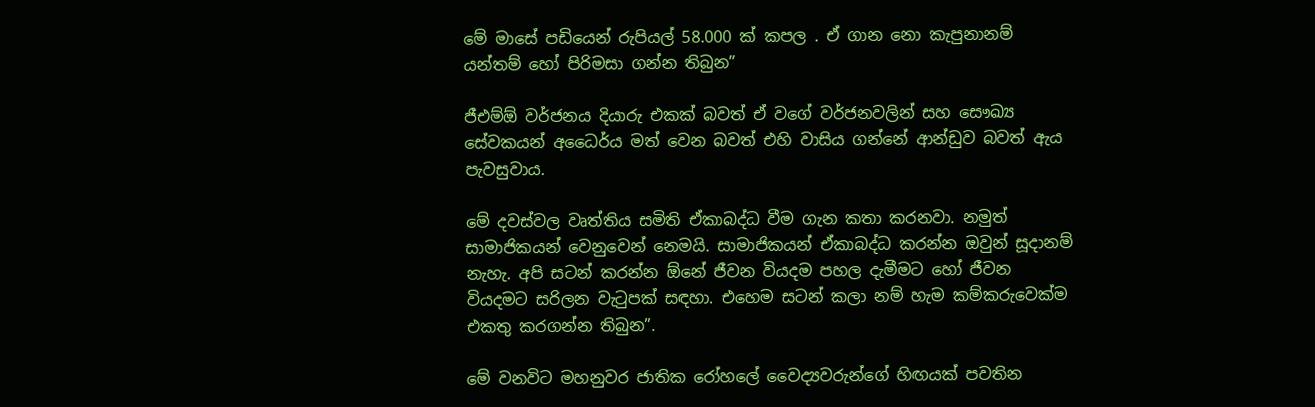මේ මාසේ පඩියෙන් රුපියල් 58.000 ක් කපල . ඒ ගාන නො කැපුනානම් යන්තම් හෝ පිරිමසා ගන්න තිබුන”

ජීඑම්ඕ වර්ජනය දියාරු එකක් බවත් ඒ වගේ වර්ජනවලින් සහ සෞඛ්‍ය සේවකයන් අධෛර්ය මත් වෙන බවත් එහි වාසිය ගන්නේ ආන්ඩුව බවත් ඇය පැවසුවාය.

මේ දවස්වල වෘත්තිය සමිති ඒකාබද්ධ වීම ගැන කතා කරනවා. නමුත් සාමාජිකයන් වෙනුවෙන් නෙමයි. සාමාජිකයන් ඒකාබද්ධ කරන්න ඔවුන් සූදානම් නැහැ. අපි සටන් කරන්න ඕනේ ජීවන වියදම පහල දැමීමට හෝ ජීවන වියදමට සරිලන වැටුපක් සඳහා. එහෙම සටන් කලා නම් හැම කම්කරුවෙක්ම එකතු කරගන්න තිබුන”.

මේ වනවිට මහනුවර ජාතික රෝහලේ වෛද්‍යවරුන්ගේ හිඟයක් පවතින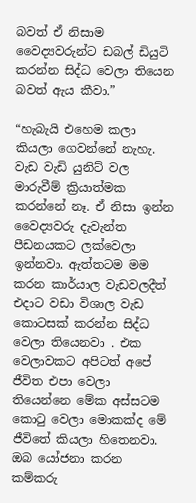බවත් ඒ නිසාම වෛද්‍යවරුන්ට ඩබල් ඩියුටි කරන්න සිද්ධ වෙලා තියෙන බවත් ඇය කීවා.”

“හැබැයි එහෙම කලා කියලා ගෙවන්නේ නැහැ. වැඩ වැඩි යුනිට් වල මාරුවීම් ක්‍රියාත්මක කරන්නේ නෑ. ඒ නිසා ඉන්න වෛද්‍යවරු දැවැන්ත පීඩනයකට ලක්වෙලා ඉන්නවා. ඇත්තටම මම කරන කාර්යාල වැඩවලදීත් එදාට වඩා විශාල වැඩ කොටසක් කරන්න සිද්ධ වෙලා තියෙනවා . එක වෙලාවකට අපිටත් අපේ ජීවිත එපා වෙලා තියෙන්නෙ මේක අස්සටම කොටු වෙලා මොකක්ද මේ ජීවිතේ කියලා හිතෙනවා. ඔබ යෝජනා කරන කම්කරු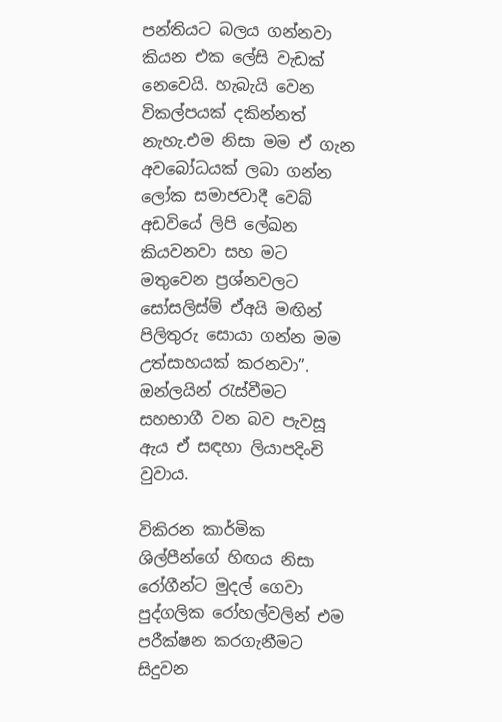පන්තියට බලය ගන්නවා කියන එක ලේසි වැඩක් නෙවෙයි. හැබැයි වෙන විකල්පයක් දකින්නත් නැහැ.එම නිසා මම ඒ ගැන අවබෝධයක් ලබා ගන්න ලෝක සමාජවාදී වෙබ් අඩවියේ ලිපි ලේඛන කියවනවා සහ මට මතුවෙන ප්‍රශ්නවලට සෝසලිස්ම් ඒඅයි මඟින් පිලිතුරු සොයා ගන්න මම උත්සාහයක් කරනවා”. ඔන්ලයින් රැස්වීමට සහභාගී වන බව පැවසූ ඇය ඒ සඳහා ලියාපදිංචි වුවාය.

විකිරන කාර්මික ශිල්පීන්ගේ හිඟය නිසා රෝගීන්ට මුදල් ගෙවා පුද්ගලික රෝහල්වලින් එම පරීක්ෂන කරගැනීමට සිදුවන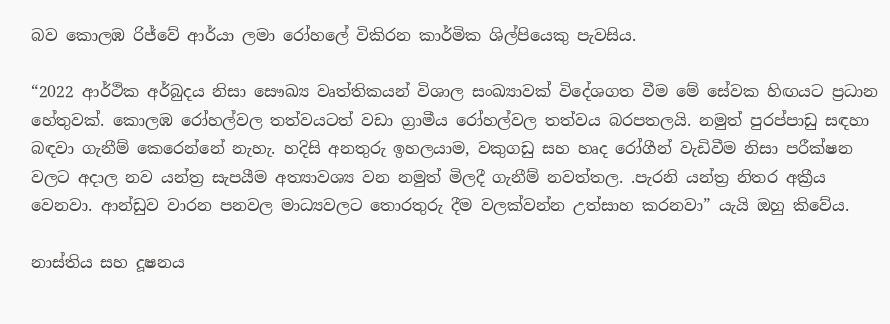බව කොලඹ රිජ්වේ ආර්යා ලමා රෝහලේ විකිරන කාර්මික ශිල්පියෙකු පැවසිය.

“2022 ආර්ථික අර්බුදය නිසා සෞඛ්‍ය වෘත්තිකයන් විශාල සංඛ්‍යාවක් විදේශගත වීම මේ සේවක හිඟයට ප්‍රධාන හේතුවක්. කොලඹ රෝහල්වල තත්වයටත් වඩා ග්‍රාමීය රෝහල්වල තත්වය බරපතලයි. නමුත් පුරප්පාඩු සඳහා බඳවා ගැනීම් කෙරෙන්නේ නැහැ. හදිසි අනතුරු ඉහලයාම, වකුගඩු සහ හෘද රෝගීන් වැඩිවීම නිසා පරීක්ෂන වලට අදාල නව යන්ත්‍ර සැපයීම අත්‍යාවශ්‍ය වන නමුත් මිලදී ගැනීම් නවත්තල. .පැරනි යන්ත්‍ර නිතර අක්‍රීය වෙනවා. ආන්ඩුව වාරන පනවල මාධ්‍යවලට තොරතුරු දීම වලක්වන්න උත්සාහ කරනවා” යැයි ඔහු කිවේය.

නාස්තිය සහ දූෂනය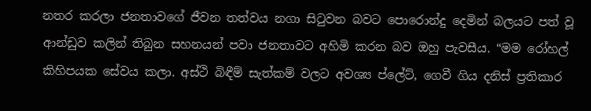නතර කරලා ජනතාවගේ ජීවන තත්වය නගා සිටුවන බවට පොරොන්දු දෙමින් බලයට පත් වූ ආන්ඩුව කලින් තිබුන සහනයන් පවා ජනතාවට අහිමි කරන බව ඔහු පැවසීය. “මම රෝහල් කිහිපයක සේවය කලා. අස්ථි බිඳීම් සැත්කම් වලට අවශ්‍ය ප්ලේට්, ගෙවී ගිය දනිස් ප්‍රතිකාර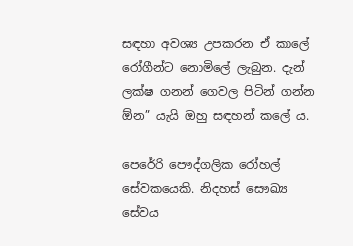සඳහා අවශ්‍ය උපකරන ඒ කාලේ රෝගීන්ට නොමිලේ ලැබුන. දැන් ලක්ෂ ගනන් ගෙවල පිටින් ගන්න ඕන” යැයි ඔහු සඳහන් කලේ ය.

පෙරේරි පෞද්ගලික රෝහල් සේවකයෙකි. නිදහස් සෞඛ්‍ය සේවය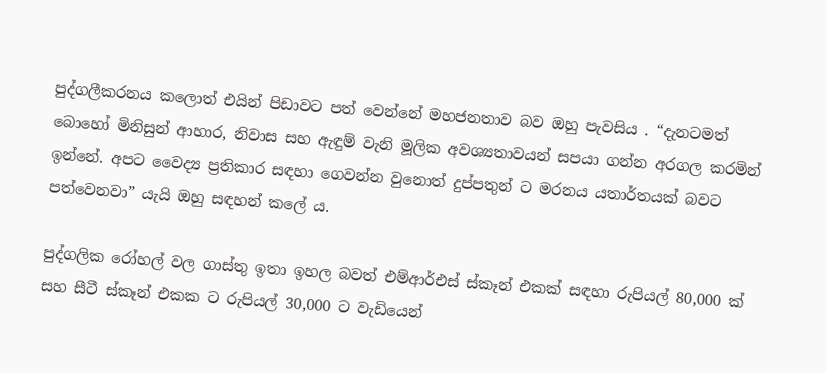පුද්ගලීකරනය කලොත් එයින් පිඩාවට පත් වෙන්නේ මහජනතාව බව ඔහු පැවසිය . “දැනටමත් බොහෝ මිනිසුන් ආහාර, නිවාස සහ ඇඳුම් වැනි මූලික අවශ්‍යතාවයන් සපයා ගන්න අරගල කරමින් ඉන්නේ. අපට වෛද්‍ය ප්‍රතිකාර සඳහා ගෙවන්න වුනොත් දුප්පතුන් ට මරනය යතාර්තයක් බවට පත්වෙනවා” යැයි ඔහු සඳහන් කලේ ය.

පුද්ගලික රෝහල් වල ගාස්තු ඉතා ඉහල බවත් එම්ආර්එස් ස්කෑන් එකක් සඳහා රුපියල් 80,000 ක් සහ සීටී ස්කෑන් එකක ට රුපියල් 30,000 ට වැඩියෙන්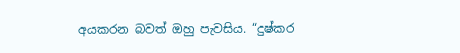අයකරන බවත් ඔහු පැවසිය. “දුෂ්කර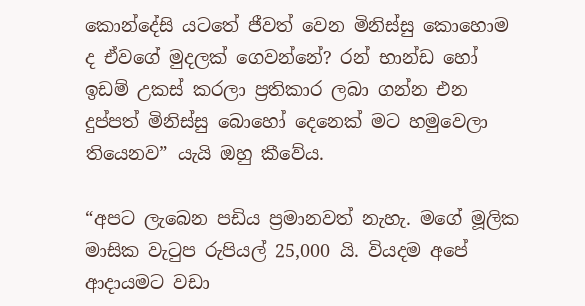කොන්දේසි යටතේ ජීවත් වෙන මිනිස්සු කොහොම ද ඒවගේ මුදලක් ගෙවන්නේ? රන් භාන්ඩ හෝ ඉඩම් උකස් කරලා ප්‍රතිකාර ලබා ගන්න එන දුප්පත් මිනිස්සු බොහෝ දෙනෙක් මට හමුවෙලා තියෙනව” යැයි ඔහු කීවේය.

“අපට ලැබෙන පඩිය ප්‍රමානවත් නැහැ. මගේ මූලික මාසික වැටුප රුපියල් 25,000 යි. වියදම අපේ ආදායමට වඩා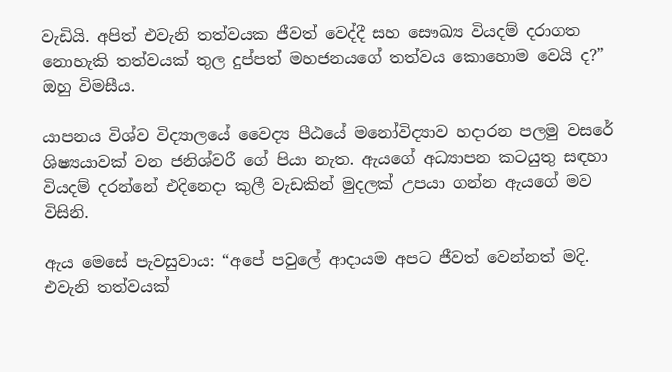වැඩියි. අපිත් එවැනි තත්වයක ජීවත් වෙද්දී සහ සෞඛ්‍ය වියදම් දරාගත නොහැකි තත්වයක් තුල දුප්පත් මහජනයගේ තත්වය කොහොම වෙයි ද?” ඔහු විමසීය.

යාපනය විශ්ව විද්‍යාලයේ වෛද්‍ය පීඨයේ මනෝවිද්‍යාව හදාරන පලමු වසරේ ශිෂ්‍යයාවක් වන ජනිශ්වරී ගේ පියා නැත. ඇයගේ අධ්‍යාපන කටයුතු සඳහා වියදම් දරන්නේ එදිනෙදා කුලී වැඩකින් මුදලක් උපයා ගන්න ඇයගේ මව විසිනි.

ඇය මෙසේ පැවසුවාය: “අපේ පවුලේ ආදායම අපට ජීවත් වෙන්නත් මදි. එවැනි තත්වයක්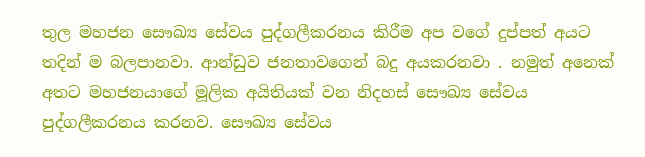තුල මහජන සෞඛ්‍ය සේවය පුද්ගලීකරනය කිරීම අප වගේ දුප්පත් අයට තදින් ම බලපානවා. ආන්ඩුව ජනතාවගෙන් බදු අයකරනවා . නමුත් අනෙක් අතට මහජනයාගේ මූලික අයිතියක් වන නිදහස් සෞඛ්‍ය සේවය පුද්ගලීකරනය කරනව. සෞඛ්‍ය සේවය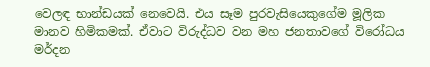වෙලඳ භාන්ඩයක් නෙවෙයි. එය සෑම පුරවැසියෙකුගේම මූලික මානව හිමිකමක්. ඒවාට විරුද්ධව වන මහ ජනතාවගේ විරෝධය මර්දන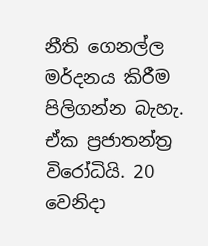නීති ගෙනල්ල මර්දනය කිරීම පිලිගන්න බැහැ. ඒක ප්‍රජාතන්ත්‍ර විරෝධියි. 20 වෙනිදා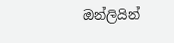ඔන්ලියින්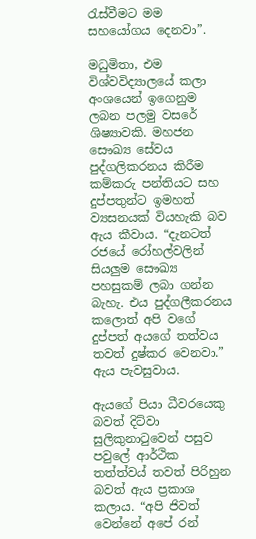රැස්වීමට මම සහයෝගය දෙනවා”.

මධුමිතා, එම විශ්වවිද්‍යාලයේ කලා අංශයෙන් ඉගෙනුම ලබන පලමු වසරේ ශිෂ්‍යාවකි. මහජන සෞඛ්‍ය සේවය පුද්ගලිකරනය කිරීම කම්කරු පන්තියට සහ දුප්පතුන්ට ඉමහත් ව්‍යසනයක් වියහැකි බව ඇය කීවාය. “දැනටත් රජයේ රෝහල්වලින් සියලුම සෞඛ්‍ය පහසුකම් ලබා ගන්න බැහැ. එය පුද්ගලීකරනය කලොත් අපි වගේ දුප්පත් අයගේ තත්වය තවත් දුෂ්කර වෙනවා.” ඇය පැවසුවාය.

ඇයගේ පියා ධීවරයෙකු බවත් දිට්වා සුලිකුනාටුවෙන් පසුව පවුලේ ආර්ථික තත්ත්වය් තවත් පිරිහුන බවත් ඇය ප්‍රකාශ කලාය. “අපි ජිවත් වෙන්නේ අපේ රන්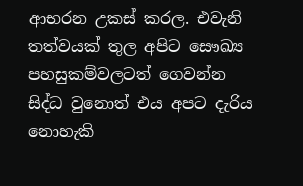ආභරන උකස් කරල. එවැනි තත්වයක් තුල අපිට සෞඛ්‍ය පහසුකම්වලටත් ගෙවන්න සිද්ධ වුනොත් එය අපට දැරිය නොහැකි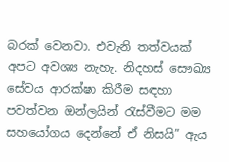බරක් වෙනවා. එවැනි තත්වයක් අපට අවශ්‍ය නැහැ. නිදහස් සෞඛ්‍ය සේවය ආරක්ෂා කිරීම සඳහා පවත්වන ඔන්ලයින් රැස්වීමට මම සහයෝගය දෙන්නේ ඒ නිසයි” ඇය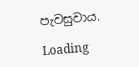පැවසුවාය.

Loading